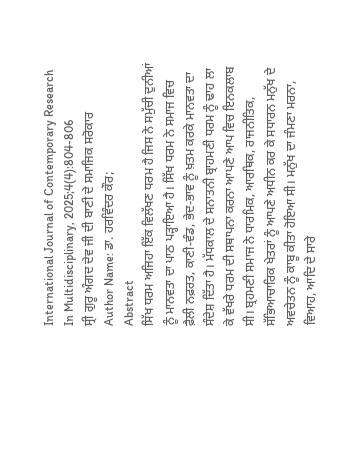International Journal of Contemporary Research In Multidisciplinary, 2025;4(4):804-806
ਸ੍ਰੀ ਗੁਰੂ ਅੰਗਦ ਦੇਵ ਜੀ ਦੀ ਬਾਣੀ ਦੇ ਸਮਾਜਿਕ ਸਰੋਕਾਰ
Author Name: ਡਾ. ਹਰਵਿੰਦਰ ਕੌਰ;
Abstract
ਸਿੱਖ ਧਰਮ ਅਜਿਹਾ ਇੱਕ ਵਿਲੱਖਣ ਧਰਮ ਹੈ ਜਿਸ ਨੇ ਸਮੁੱਚੀ ਦੁਨੀਆਂ ਨੂੰ ਮਾਨਵਤਾ ਦਾ ਪਾਠ ਪੜ੍ਹਾਇਆ ਹੈ। ਸਿੱਖ ਧਰਮ ਨੇ ਸਮਾਜ ਵਿਚ ਫ਼ੈਲੀ ਨਫ਼ਰਤ, ਕਾਣੀ-ਵੰਡ, ਭੇਦ-ਭਾਵ ਨੂੰ ਖ਼ਤਮ ਕਰਕੇ ਮਾਨਵਤਾ ਦਾ ਸੰਦੇਸ਼ ਦਿੱਤਾ ਹੈ। ਮੱਧਕਾਲ ਦੇ ਸਨਾਤਨੀ ਬ੍ਰਾਹਮਣੀ ਧਰਮ ਨੂੰ ਢਾਹ ਲਾ ਕੇ ਵੱਖਰੇ ਧਰਮ ਦੀ ਸਥਾਪਨਾ ਕਰਨਾ ਆਪਣੇ ਆਪ ਵਿਚ ਇਨਕਲਾਬ ਸੀ। ਬ੍ਰਹਮਣੀ ਸਮਾਜ ਨੇ ਧਾਰਮਿਕ, ਆਰਥਿਕ, ਰਾਜਨੀਤਿਕ, ਸੱਭਿਆਚਾਰਿਕ ਖੇਤਰਾਂ ਨੂੰ ਆਪਣੇ ਅਧੀਨ ਕਰ ਕੇ ਸਧਾਰਨ ਮਨੁੱਖ ਦੇ ਅਵਚੇਤਨ ਨੂੰ ਕਾਬੂ ਕੀਤਾ ਹੋਇਆ ਸੀ। ਮਨੁੱਖ ਦਾ ਜੰਮਣਾ ਮਰਨਾ, ਵਿਆਹ, ਆਦਿ ਦੇ ਸਾਰੇ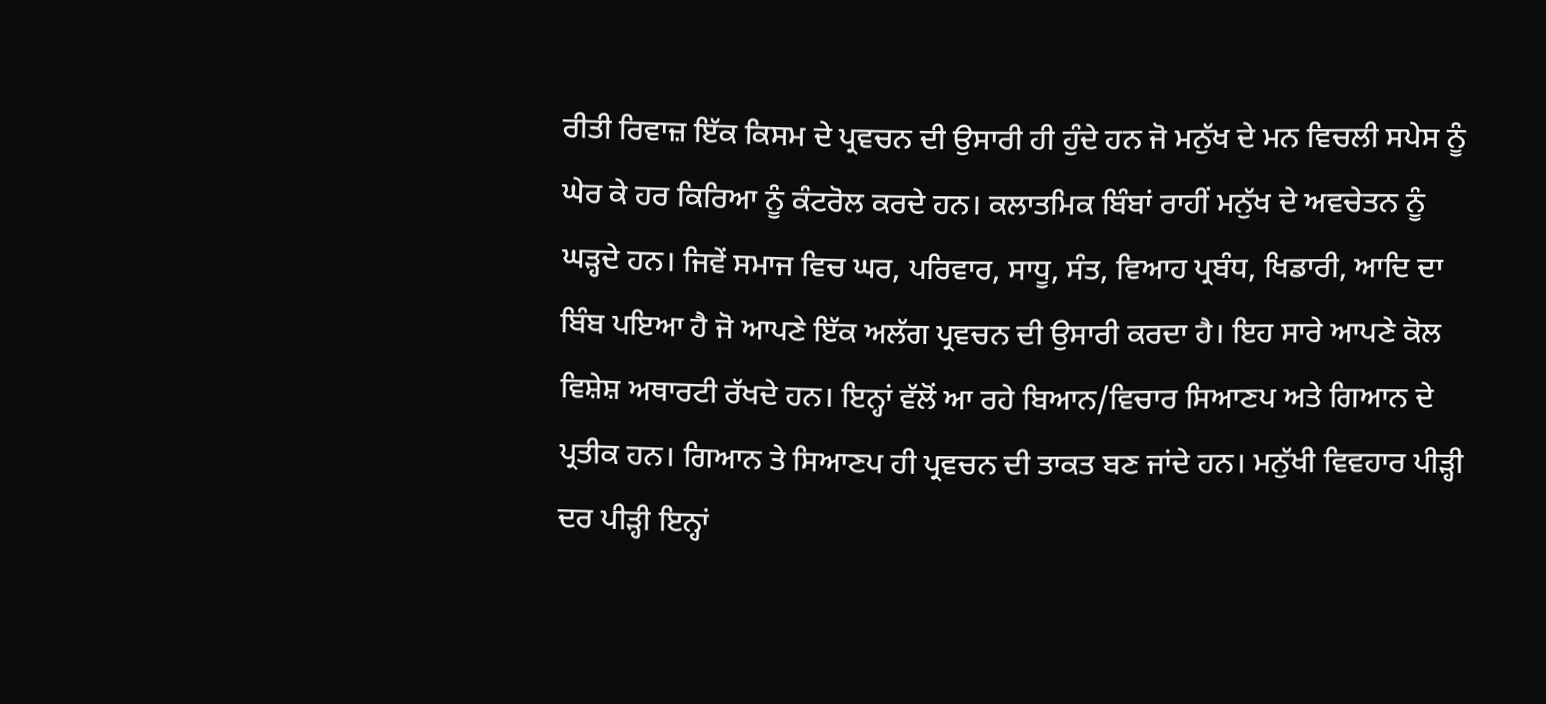ਰੀਤੀ ਰਿਵਾਜ਼ ਇੱਕ ਕਿਸਮ ਦੇ ਪ੍ਰਵਚਨ ਦੀ ਉਸਾਰੀ ਹੀ ਹੁੰਦੇ ਹਨ ਜੋ ਮਨੁੱਖ ਦੇ ਮਨ ਵਿਚਲੀ ਸਪੇਸ ਨੂੰ ਘੇਰ ਕੇ ਹਰ ਕਿਰਿਆ ਨੂੰ ਕੰਟਰੋਲ ਕਰਦੇ ਹਨ। ਕਲਾਤਮਿਕ ਬਿੰਬਾਂ ਰਾਹੀਂ ਮਨੁੱਖ ਦੇ ਅਵਚੇਤਨ ਨੂੰ ਘੜ੍ਹਦੇ ਹਨ। ਜਿਵੇਂ ਸਮਾਜ ਵਿਚ ਘਰ, ਪਰਿਵਾਰ, ਸਾਧੂ, ਸੰਤ, ਵਿਆਹ ਪ੍ਰਬੰਧ, ਖਿਡਾਰੀ, ਆਦਿ ਦਾ ਬਿੰਬ ਪਇਆ ਹੈ ਜੋ ਆਪਣੇ ਇੱਕ ਅਲੱਗ ਪ੍ਰਵਚਨ ਦੀ ਉਸਾਰੀ ਕਰਦਾ ਹੈ। ਇਹ ਸਾਰੇ ਆਪਣੇ ਕੋਲ ਵਿਸ਼ੇਸ਼ ਅਥਾਰਟੀ ਰੱਖਦੇ ਹਨ। ਇਨ੍ਹਾਂ ਵੱਲੋਂ ਆ ਰਹੇ ਬਿਆਨ/ਵਿਚਾਰ ਸਿਆਣਪ ਅਤੇ ਗਿਆਨ ਦੇ ਪ੍ਰਤੀਕ ਹਨ। ਗਿਆਨ ਤੇ ਸਿਆਣਪ ਹੀ ਪ੍ਰਵਚਨ ਦੀ ਤਾਕਤ ਬਣ ਜਾਂਦੇ ਹਨ। ਮਨੁੱਖੀ ਵਿਵਹਾਰ ਪੀੜ੍ਹੀ ਦਰ ਪੀੜ੍ਹੀ ਇਨ੍ਹਾਂ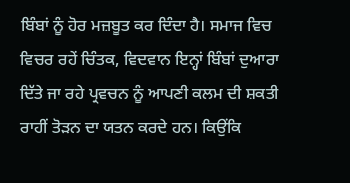ਬਿੰਬਾਂ ਨੂੰ ਹੋਰ ਮਜ਼ਬੂਤ ਕਰ ਦਿੰਦਾ ਹੈ। ਸਮਾਜ ਵਿਚ ਵਿਚਰ ਰਹੇਂ ਚਿੰਤਕ, ਵਿਦਵਾਨ ਇਨ੍ਹਾਂ ਬਿੰਬਾਂ ਦੁਆਰਾ ਦਿੱਤੇ ਜਾ ਰਹੇ ਪ੍ਰਵਚਨ ਨੂੰ ਆਪਣੀ ਕਲਮ ਦੀ ਸ਼ਕਤੀ ਰਾਹੀਂ ਤੋੜਨ ਦਾ ਯਤਨ ਕਰਦੇ ਹਨ। ਕਿਉਂਕਿ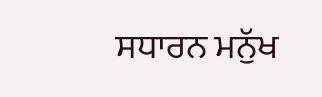ਸਧਾਰਨ ਮਨੁੱਖ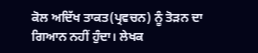ਕੋਲ ਅਦਿੱਖ ਤਾਕਤ(ਪ੍ਰਵਚਨ) ਨੂੰ ਤੋੜਨ ਦਾ ਗਿਆਨ ਨਹੀਂ ਹੁੰਦਾ। ਲੇਖਕ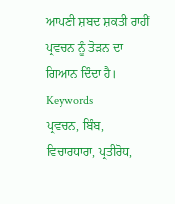ਆਪਣੀ ਸ਼ਬਦ ਸ਼ਕਤੀ ਰਾਹੀਂ ਪ੍ਰਵਚਨ ਨੂੰ ਤੋੜਨ ਦਾ ਗਿਆਨ ਦਿੰਦਾ ਹੈ।
Keywords
ਪ੍ਰਵਚਨ, ਬਿੰਬ, ਵਿਚਾਰਧਾਰਾ, ਪ੍ਰਤੀਰੋਧ,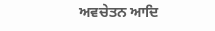ਅਵਚੇਤਨ ਆਦਿ